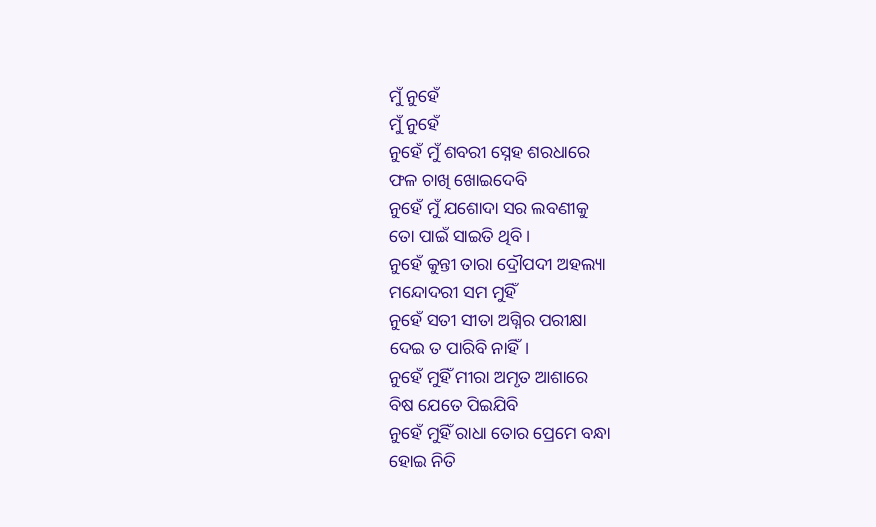ମୁଁ ନୁହେଁ
ମୁଁ ନୁହେଁ
ନୁହେଁ ମୁଁ ଶବରୀ ସ୍ନେହ ଶରଧାରେ
ଫଳ ଚାଖି ଖୋଇଦେବି
ନୁହେଁ ମୁଁ ଯଶୋଦା ସର ଲବଣୀକୁ
ତୋ ପାଇଁ ସାଇତି ଥିବି।
ନୁହେଁ କୁନ୍ତୀ ତାରା ଦ୍ରୌପଦୀ ଅହଲ୍ୟା
ମନ୍ଦୋଦରୀ ସମ ମୁହିଁ
ନୁହେଁ ସତୀ ସୀତା ଅଗ୍ନିର ପରୀକ୍ଷା
ଦେଇ ତ ପାରିବି ନାହିଁ।
ନୁହେଁ ମୁହିଁ ମୀରା ଅମୃତ ଆଶାରେ
ବିଷ ଯେତେ ପିଇଯିବି
ନୁହେଁ ମୁହିଁ ରାଧା ତୋର ପ୍ରେମେ ବନ୍ଧା
ହୋଇ ନିତି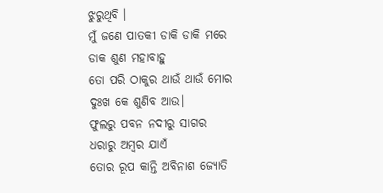ଝୁରୁଥିବି ।
ମୁଁ ଜଣେ ପାତକୀ ଡାକି ଡାକି ମରେ
ଡାକ ଶୁଣ ମହାବାହୁ
ତୋ ପରି ଠାକୁର ଥାଉଁ ଥାଉଁ ମୋର
ଦୁଃଖ କେ ଶୁଣିବ ଆଉ।
ଫୁଲରୁ ପବନ ନଦୀରୁ ସାଗର
ଧରାରୁ ଅମ୍ବର ଯାଏଁ
ତୋର ରୂପ କାନ୍ତି ଅବିନାଶ ଜ୍ୟୋତି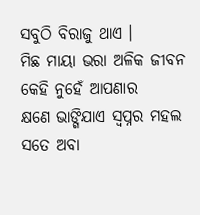ସବୁଠି ବିରାଜୁ ଥାଏ ।
ମିଛ ମାୟା ଭରା ଅଳିକ ଜୀବନ
କେହି ନୁହେଁ ଆପଣାର
କ୍ଷଣେ ଭାଙ୍ଗିଯାଏ ସ୍ୱପ୍ନର ମହଲ
ସତେ ଅବା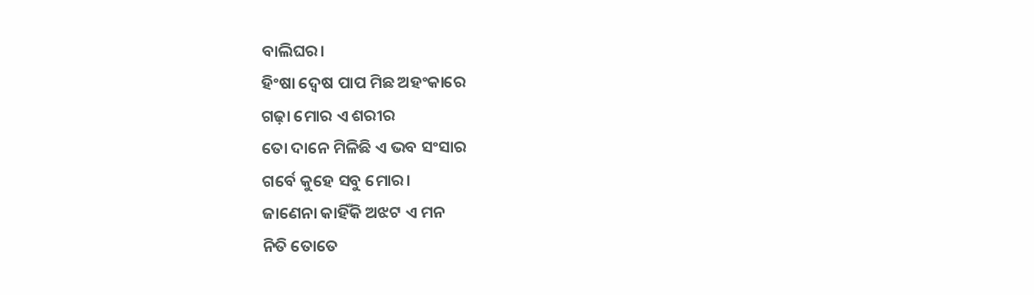ବାଲିଘର।
ହିଂଷା ଦ୍ଵେଷ ପାପ ମିଛ ଅହଂକାରେ
ଗଢ଼ା ମୋର ଏ ଶରୀର
ତୋ ଦାନେ ମିଳିଛି ଏ ଭବ ସଂସାର
ଗର୍ବେ କୁହେ ସବୁ ମୋର।
ଜାଣେନା କାହିଁକି ଅଝଟ ଏ ମନ
ନିତି ତୋତେ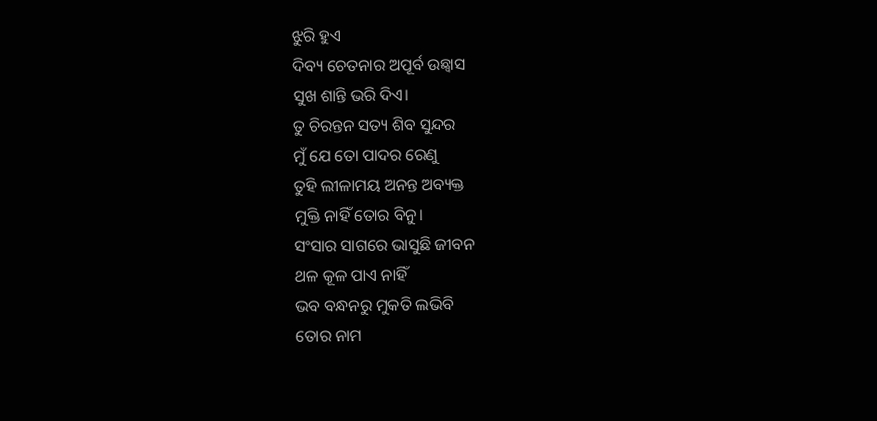ଝୁରି ହୁଏ
ଦିବ୍ୟ ଚେତନାର ଅପୂର୍ବ ଉଛ୍ୱାସ
ସୁଖ ଶାନ୍ତି ଭରି ଦିଏ।
ତୁ ଚିରନ୍ତନ ସତ୍ୟ ଶିବ ସୁନ୍ଦର
ମୁଁ ଯେ ତୋ ପାଦର ରେଣୁ
ତୁହି ଲୀଳାମୟ ଅନନ୍ତ ଅବ୍ୟକ୍ତ
ମୁକ୍ତି ନାହିଁ ତୋର ବିନୁ।
ସଂସାର ସାଗରେ ଭାସୁଛି ଜୀବନ
ଥଳ କୂଳ ପାଏ ନାହିଁ
ଭବ ବନ୍ଧନରୁ ମୁକତି ଲଭିବି
ତୋର ନାମ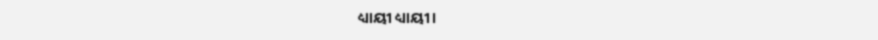ଧ୍ୟାୟୀ ଧ୍ୟାୟୀ।